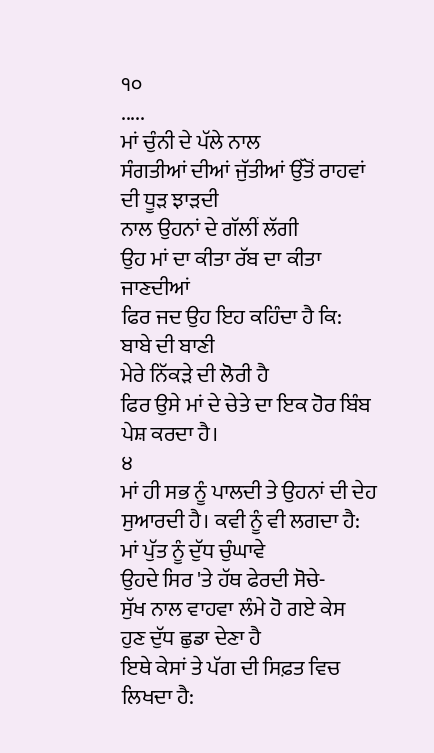੧੦
.....
ਮਾਂ ਚੁੰਨੀ ਦੇ ਪੱਲੇ ਨਾਲ
ਸੰਗਤੀਆਂ ਦੀਆਂ ਜੁੱਤੀਆਂ ਉੱਤੋਂ ਰਾਹਵਾਂ ਦੀ ਧੂੜ ਝਾੜਦੀ
ਨਾਲ ਉਹਨਾਂ ਦੇ ਗੱਲੀਂ ਲੱਗੀ
ਉਹ ਮਾਂ ਦਾ ਕੀਤਾ ਰੱਬ ਦਾ ਕੀਤਾ ਜਾਣਦੀਆਂ
ਫਿਰ ਜਦ ਉਹ ਇਹ ਕਹਿੰਦਾ ਹੈ ਕਿ:
ਬਾਬੇ ਦੀ ਬਾਣੀ
ਮੇਰੇ ਨਿੱਕੜੇ ਦੀ ਲੋਰੀ ਹੈ
ਫਿਰ ਉਸੇ ਮਾਂ ਦੇ ਚੇਤੇ ਦਾ ਇਕ ਹੋਰ ਬਿੰਬ ਪੇਸ਼ ਕਰਦਾ ਹੈ।
੪
ਮਾਂ ਹੀ ਸਭ ਨੂੰ ਪਾਲਦੀ ਤੇ ਉਹਨਾਂ ਦੀ ਦੇਹ ਸੁਆਰਦੀ ਹੈ। ਕਵੀ ਨੂੰ ਵੀ ਲਗਦਾ ਹੈ:
ਮਾਂ ਪੁੱਤ ਨੂੰ ਦੁੱਧ ਚੁੰਘਾਵੇ
ਉਹਦੇ ਸਿਰ 'ਤੇ ਹੱਥ ਫੇਰਦੀ ਸੋਚੇ-
ਸੁੱਖ ਨਾਲ ਵਾਹਵਾ ਲੰਮੇ ਹੋ ਗਏ ਕੇਸ
ਹੁਣ ਦੁੱਧ ਛੁਡਾ ਦੇਣਾ ਹੈ
ਇਥੇ ਕੇਸਾਂ ਤੇ ਪੱਗ ਦੀ ਸਿਫ਼ਤ ਵਿਚ ਲਿਖਦਾ ਹੈ: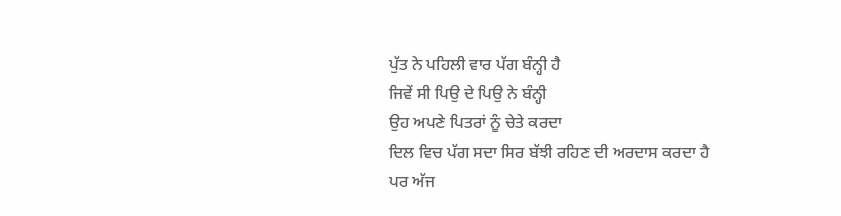ਪੁੱਤ ਨੇ ਪਹਿਲੀ ਵਾਰ ਪੱਗ ਬੰਨ੍ਹੀ ਹੈ
ਜਿਵੇਂ ਸੀ ਪਿਉ ਦੇ ਪਿਉ ਨੇ ਬੰਨ੍ਹੀ
ਉਹ ਅਪਣੇ ਪਿਤਰਾਂ ਨੂੰ ਚੇਤੇ ਕਰਦਾ
ਦਿਲ ਵਿਚ ਪੱਗ ਸਦਾ ਸਿਰ ਬੱਝੀ ਰਹਿਣ ਦੀ ਅਰਦਾਸ ਕਰਦਾ ਹੈ
ਪਰ ਅੱਜ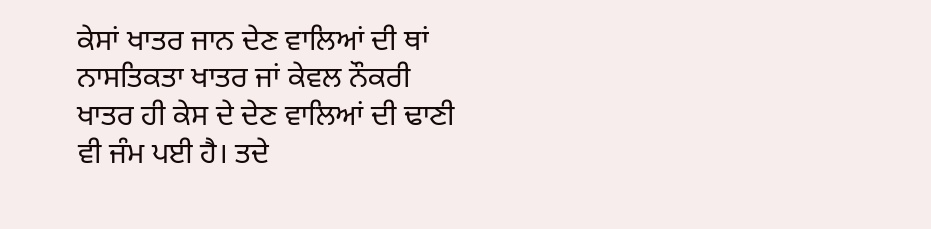ਕੇਸਾਂ ਖਾਤਰ ਜਾਨ ਦੇਣ ਵਾਲਿਆਂ ਦੀ ਥਾਂ ਨਾਸਤਿਕਤਾ ਖਾਤਰ ਜਾਂ ਕੇਵਲ ਨੌਕਰੀ ਖਾਤਰ ਹੀ ਕੇਸ ਦੇ ਦੇਣ ਵਾਲਿਆਂ ਦੀ ਢਾਣੀ ਵੀ ਜੰਮ ਪਈ ਹੈ। ਤਦੇ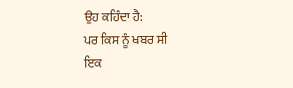ਉਹ ਕਹਿੰਦਾ ਹੈ:
ਪਰ ਕਿਸ ਨੂੰ ਖਬਰ ਸੀ
ਇਕ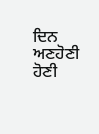ਦਿਨ ਅਣਹੋਣੀ ਹੋਣੀ